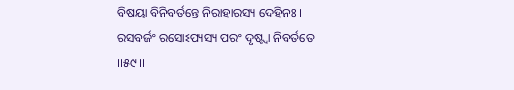ବିଷୟା ବିନିବର୍ତନ୍ତେ ନିରାହାରସ୍ୟ ଦେହିନଃ ।
ରସବର୍ଜଂ ରସୋଽପ୍ୟସ୍ୟ ପରଂ ଦୃଷ୍ଟ୍ୱା ନିବର୍ତତେ ।।୫୯।।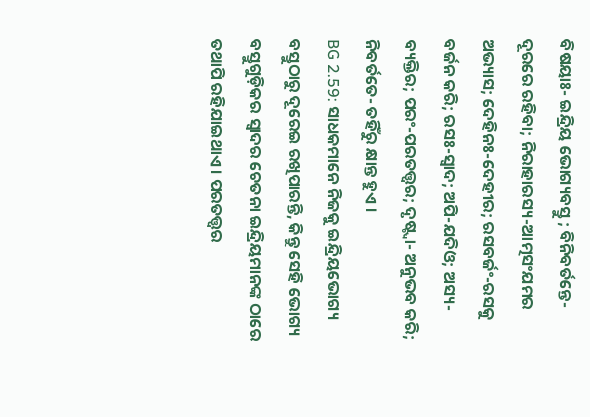ବିଷୟାଃ- ଇନ୍ଦ୍ରିୟ ଭୋଗ୍ୟବସ୍ତୁ ; ବିନିବର୍ତନ୍ତେ- ଦୂରରେ ରହିବା; ନିରାହାରସ୍ୟ-ଆତ୍ମସଂଯମର ଅଭ୍ୟାସ; ଦେହିନଃ-ଦେହୀର; ରସବର୍ଜଂ-ରସକୁ ବର୍ଜନ କରି; ରସଃ-ସ୍ୱାଦ; ଅପି-ଯଦିଓ; ଅସ୍ୟ- ବ୍ୟକ୍ତିର; ପରଂ-ପରତତ୍ତ୍ୱର; ଦୃଷ୍ଟ୍ବା- ଅନୁଭବ କରି; ନିବର୍ତତେ- ତହିଁରୁ କ୍ଷାନ୍ତ ହୁଏ ।
BG 2.59: ସାଧକମାନେ ନିଜକୁ ଇନ୍ଦ୍ରିୟଭୋଗ୍ୟ ବସ୍ତୁଠାରୁ ଦୂରେଇ ରଖିପାରନ୍ତି, କିନ୍ତୁ ସେହି ଭୋଗ୍ୟ ବସ୍ତୁଗୁଡ଼ିକର ସ୍ୱାଦର ଚେତନା ଇନ୍ଦ୍ରିୟମାନଙ୍କ ଠାରେ ତଥାପି ରହିଯାଇଥାଏ । ପରତତ୍ତ୍ୱର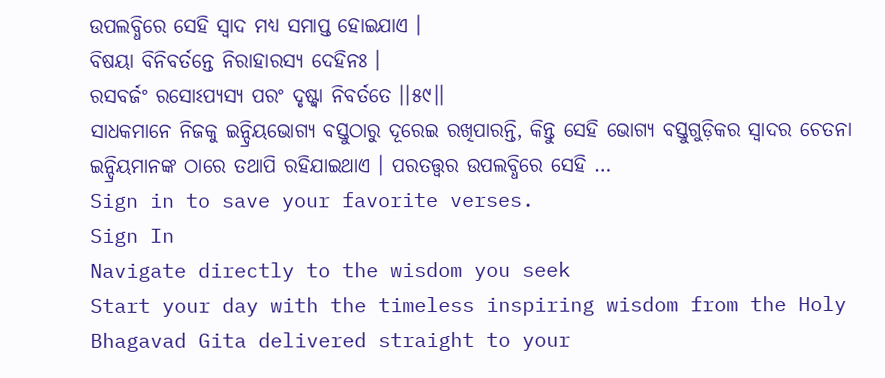ଉପଲବ୍ଧିରେ ସେହି ସ୍ୱାଦ ମଧ୍ୟ ସମାପ୍ତ ହୋଇଯାଏ ।
ବିଷୟା ବିନିବର୍ତନ୍ତେ ନିରାହାରସ୍ୟ ଦେହିନଃ ।
ରସବର୍ଜଂ ରସୋଽପ୍ୟସ୍ୟ ପରଂ ଦୃଷ୍ଟ୍ୱା ନିବର୍ତତେ ।।୫୯।।
ସାଧକମାନେ ନିଜକୁ ଇନ୍ଦ୍ରିୟଭୋଗ୍ୟ ବସ୍ତୁଠାରୁ ଦୂରେଇ ରଖିପାରନ୍ତି, କିନ୍ତୁ ସେହି ଭୋଗ୍ୟ ବସ୍ତୁଗୁଡ଼ିକର ସ୍ୱାଦର ଚେତନା ଇନ୍ଦ୍ରିୟମାନଙ୍କ ଠାରେ ତଥାପି ରହିଯାଇଥାଏ । ପରତତ୍ତ୍ୱର ଉପଲବ୍ଧିରେ ସେହି …
Sign in to save your favorite verses.
Sign In
Navigate directly to the wisdom you seek
Start your day with the timeless inspiring wisdom from the Holy Bhagavad Gita delivered straight to your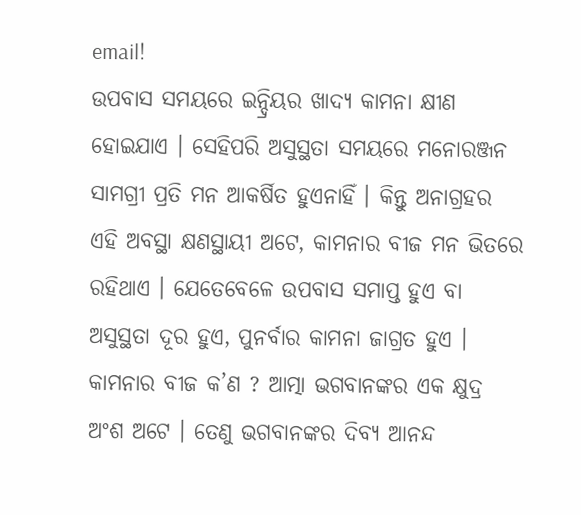email!
ଉପବାସ ସମୟରେ ଇନ୍ଦ୍ରିୟର ଖାଦ୍ୟ କାମନା କ୍ଷୀଣ ହୋଇଯାଏ । ସେହିପରି ଅସୁସ୍ଥତା ସମୟରେ ମନୋରଞ୍ଜନ ସାମଗ୍ରୀ ପ୍ରତି ମନ ଆକର୍ଷିତ ହୁଏନାହିଁ । କିନ୍ତୁ ଅନାଗ୍ରହର ଏହି ଅବସ୍ଥା କ୍ଷଣସ୍ଥାୟୀ ଅଟେ, କାମନାର ବୀଜ ମନ ଭିତରେ ରହିଥାଏ । ଯେତେବେଳେ ଉପବାସ ସମାପ୍ତ ହୁଏ ବା ଅସୁସ୍ଥତା ଦୂର ହୁଏ, ପୁନର୍ବାର କାମନା ଜାଗ୍ରତ ହୁଏ ।
କାମନାର ବୀଜ କ’ଣ ? ଆତ୍ମା ଭଗବାନଙ୍କର ଏକ କ୍ଷୁଦ୍ର ଅଂଶ ଅଟେ । ତେଣୁ ଭଗବାନଙ୍କର ଦିବ୍ୟ ଆନନ୍ଦ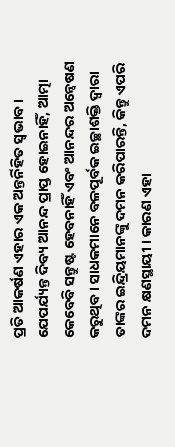ପ୍ରତି ଆକର୍ଷଣ ଏହାର ଏକ ଅନ୍ତର୍ନିହିତ ସ୍ୱଭାବ । ଯେପର୍ଯ୍ୟନ୍ତ ଦିବ୍ୟ ଆନନ୍ଦ ପ୍ରାପ୍ତ ହୋଇନାହିଁ, ଆତ୍ମା କେବେବି ସନ୍ତୁଷ୍ଟ ହେବନାହିଁ ଏବଂ ଆନନ୍ଦର ଅନ୍ୱେଷଣ କରୁଥିବ । ସାଧକମାନେ ବଳପୂର୍ବକ ଇଚ୍ଛାଶକ୍ତି ଦ୍ୱାରା ତାଙ୍କର ଇନ୍ଦ୍ରିୟମାନଙ୍କୁ ଦମନ କରିପାରନ୍ତି, କିନ୍ତୁ ଏପରି ଦମନ କ୍ଷଣସ୍ଥାୟୀ । କାରଣ ଏହା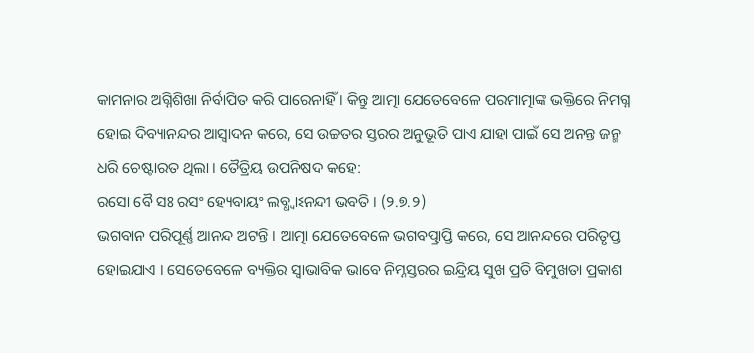କାମନାର ଅଗ୍ନିଶିଖା ନିର୍ବାପିତ କରି ପାରେନାହିଁ । କିନ୍ତୁ ଆତ୍ମା ଯେତେବେଳେ ପରମାତ୍ମାଙ୍କ ଭକ୍ତିରେ ନିମଗ୍ନ ହୋଇ ଦିବ୍ୟାନନ୍ଦର ଆସ୍ୱାଦନ କରେ, ସେ ଉଚ୍ଚତର ସ୍ତରର ଅନୁଭୂତି ପାଏ ଯାହା ପାଇଁ ସେ ଅନନ୍ତ ଜନ୍ମ ଧରି ଚେଷ୍ଟାରତ ଥିଲା । ତୈତ୍ରିୟ ଉପନିଷଦ କହେ:
ରସୋ ବୈ ସଃ ରସଂ ହ୍ୟେବାୟଂ ଲବ୍ଧ୍ୱାଽନନ୍ଦୀ ଭବତି । (୨.୭.୨)
ଭଗବାନ ପରିପୂର୍ଣ୍ଣ ଆନନ୍ଦ ଅଟନ୍ତି । ଆତ୍ମା ଯେତେବେଳେ ଭଗବତ୍ପ୍ରାପ୍ତି କରେ, ସେ ଆନନ୍ଦରେ ପରିତୃପ୍ତ ହୋଇଯାଏ । ସେତେବେଳେ ବ୍ୟକ୍ତିର ସ୍ୱାଭାବିକ ଭାବେ ନିମ୍ନସ୍ତରର ଇନ୍ଦ୍ରିୟ ସୁଖ ପ୍ରତି ବିମୁଖତା ପ୍ରକାଶ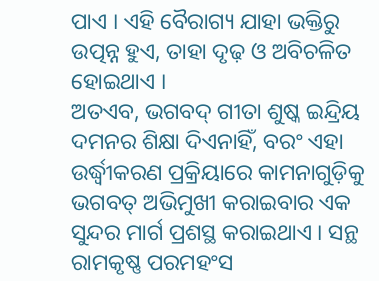ପାଏ । ଏହି ବୈରାଗ୍ୟ ଯାହା ଭକ୍ତିରୁ ଉତ୍ପନ୍ନ ହୁଏ, ତାହା ଦୃଢ଼ ଓ ଅବିଚଳିତ ହୋଇଥାଏ ।
ଅତଏବ, ଭଗବଦ୍ ଗୀତା ଶୁଷ୍କ ଇନ୍ଦ୍ରିୟ ଦମନର ଶିକ୍ଷା ଦିଏନାହିଁ, ବରଂ ଏହା ଉର୍ଦ୍ଧ୍ୱୀକରଣ ପ୍ରକ୍ରିୟାରେ କାମନାଗୁଡ଼ିକୁ ଭଗବତ୍ ଅଭିମୁଖୀ କରାଇବାର ଏକ ସୁନ୍ଦର ମାର୍ଗ ପ୍ରଶସ୍ଥ କରାଇଥାଏ । ସନ୍ଥ ରାମକୃଷ୍ଣ ପରମହଂସ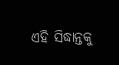ଏହି ସିଦ୍ଧାନ୍ତକୁ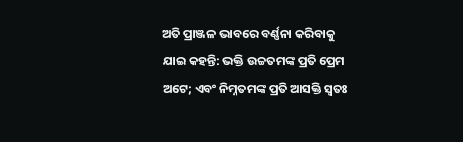ଅତି ପ୍ରାଞ୍ଜଳ ଭାବରେ ବର୍ଣ୍ଣନା କରିବାକୁ ଯାଇ କହନ୍ତି: ଭକ୍ତି ଉଚ୍ଚତମଙ୍କ ପ୍ରତି ପ୍ରେମ ଅଟେ; ଏବଂ ନିମ୍ନତମଙ୍କ ପ୍ରତି ଆସକ୍ତି ସ୍ୱତଃ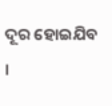ଦୂର ହୋଇଯିବ ।